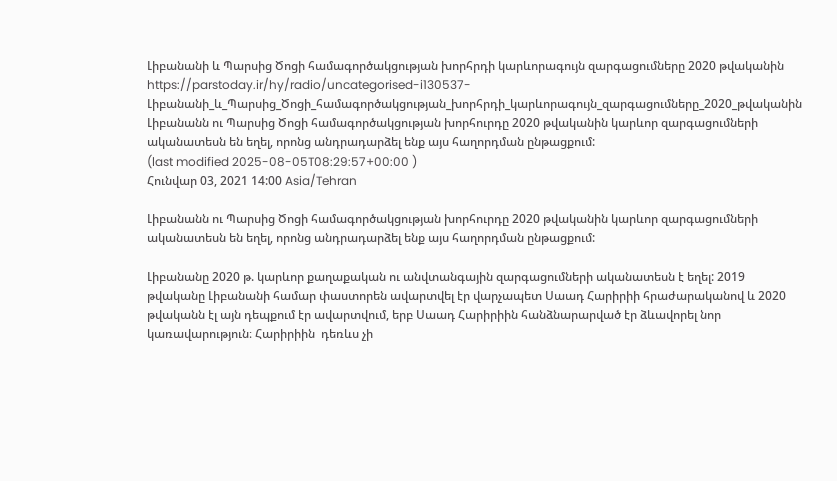Լիբանանի և Պարսից Ծոցի համագործակցության խորհրդի կարևորագույն զարգացումները 2020 թվականին
https://parstoday.ir/hy/radio/uncategorised-i130537-Լիբանանի_և_Պարսից_Ծոցի_համագործակցության_խորհրդի_կարևորագույն_զարգացումները_2020_թվականին
Լիբանանն ու Պարսից Ծոցի համագործակցության խորհուրդը 2020 թվականին կարևոր զարգացումների ականատեսն են եղել, որոնց անդրադարձել ենք այս հաղորդման ընթացքում:
(last modified 2025-08-05T08:29:57+00:00 )
Հունվար 03, 2021 14:00 Asia/Tehran

Լիբանանն ու Պարսից Ծոցի համագործակցության խորհուրդը 2020 թվականին կարևոր զարգացումների ականատեսն են եղել, որոնց անդրադարձել ենք այս հաղորդման ընթացքում:

Լիբանանը 2020 թ. կարևոր քաղաքական ու անվտանգային զարգացումների ականատեսն է եղել: 2019 թվականը Լիբանանի համար փաստորեն ավարտվել էր վարչապետ Սաադ Հարիրիի հրաժարականով և 2020 թվականն էլ այն դեպքում էր ավարտվում, երբ Սաադ Հարիրիին հանձնարարված էր ձևավորել նոր կառավարություն։ Հարիրիին  դեռևս չի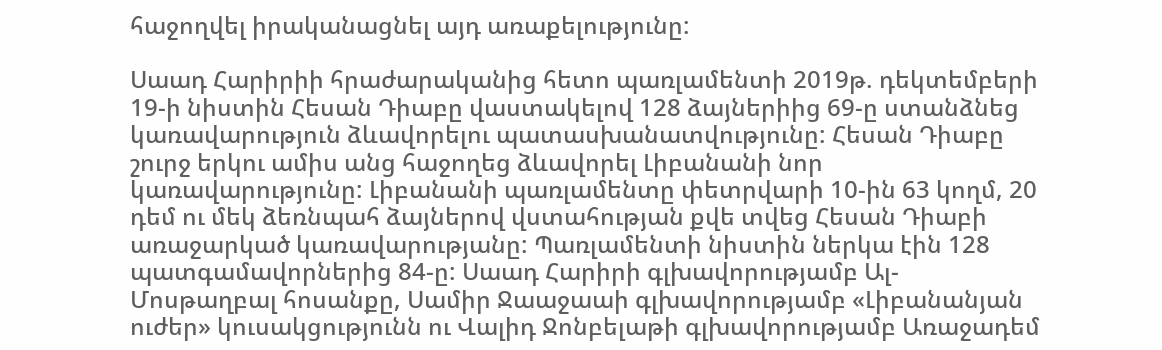հաջողվել իրականացնել այդ առաքելությունը:

Սաադ Հարիրիի հրաժարականից հետո պառլամենտի 2019թ. դեկտեմբերի 19-ի նիստին Հեսան Դիաբը վաստակելով 128 ձայներիից 69-ը ստանձնեց կառավարություն ձևավորելու պատասխանատվությունը: Հեսան Դիաբը շուրջ երկու ամիս անց հաջողեց ձևավորել Լիբանանի նոր կառավարությունը: Լիբանանի պառլամենտը փետրվարի 10-ին 63 կողմ, 20 դեմ ու մեկ ձեռնպահ ձայներով վստահության քվե տվեց Հեսան Դիաբի առաջարկած կառավարությանը: Պառլամենտի նիստին ներկա էին 128 պատգամավորներից 84-ը: Սաադ Հարիրի գլխավորությամբ Ալ-Մոսթաղբալ հոսանքը, Սամիր Ջաաջաաի գլխավորությամբ «Լիբանանյան ուժեր» կուսակցությունն ու Վալիդ Ջոնբելաթի գլխավորությամբ Առաջադեմ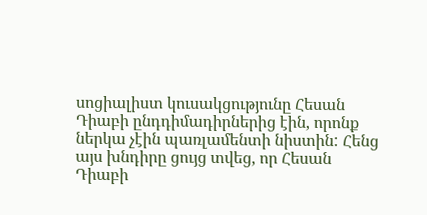սոցիալիստ կուսակցությունը Հեսան Դիաբի ընդդիմադիրներից էին, որոնք ներկա չէին պառլամենտի նիստին: Հենց այս խնդիրը ցույց տվեց, որ Հեսան Դիաբի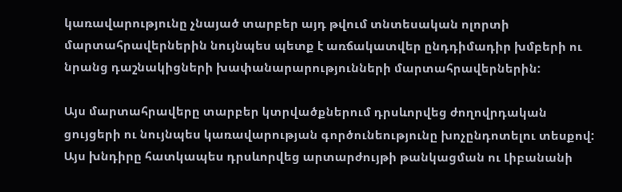կառավարությունը չնայած տարբեր այդ թվում տնտեսական ոլորտի մարտահրավերներին նույնպես պետք է առճակատվեր ընդդիմադիր խմբերի ու նրանց դաշնակիցների խափանարարությունների մարտահրավերներին:

Այս մարտահրավերը տարբեր կտրվածքներում դրսևորվեց ժողովրդական ցույցերի ու նույնպես կառավարության գործունեությունը խոչընդոտելու տեսքով: Այս խնդիրը հատկապես դրսևորվեց արտարժույթի թանկացման ու Լիբանանի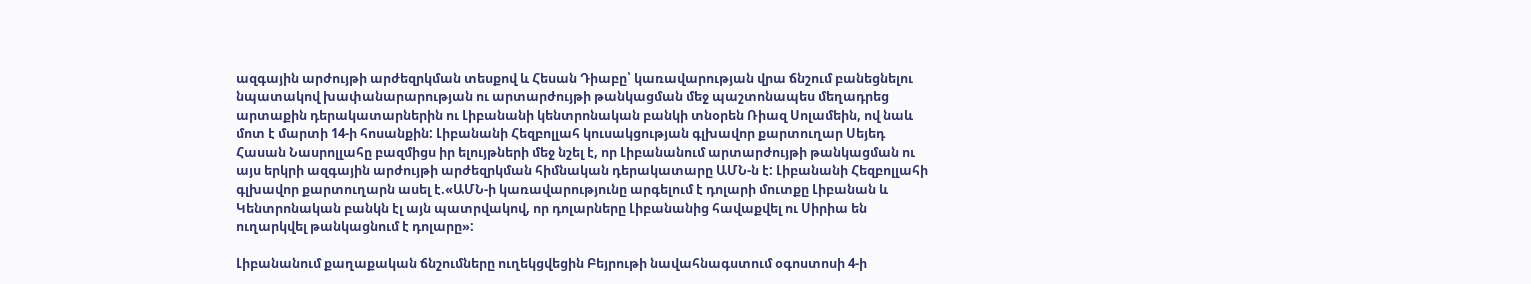ազգային արժույթի արժեզրկման տեսքով և Հեսան Դիաբը՝ կառավարության վրա ճնշում բանեցնելու նպատակով խափանարարության ու արտարժույթի թանկացման մեջ պաշտոնապես մեղադրեց արտաքին դերակատարներին ու Լիբանանի կենտրոնական բանկի տնօրեն Ռիազ Սոլամեին, ով նաև մոտ է մարտի 14-ի հոսանքին: Լիբանանի Հեզբոլլահ կուսակցության գլխավոր քարտուղար Սեյեդ Հասան Նասրոլլահը բազմիցս իր ելույթների մեջ նշել է, որ Լիբանանում արտարժույթի թանկացման ու այս երկրի ազգային արժույթի արժեզրկման հիմնական դերակատարը ԱՄՆ-ն է: Լիբանանի Հեզբոլլահի գլխավոր քարտուղարն ասել է.«ԱՄՆ-ի կառավարությունը արգելում է դոլարի մուտքը Լիբանան և Կենտրոնական բանկն էլ այն պատրվակով, որ դոլարները Լիբանանից հավաքվել ու Սիրիա են ուղարկվել թանկացնում է դոլարը»:

Լիբանանում քաղաքական ճնշումները ուղեկցվեցին Բեյրութի նավահնագստում օգոստոսի 4-ի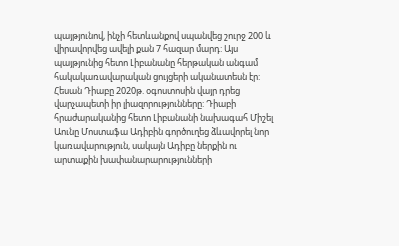պայթյունով, ինչի հետևանքով սպանվեց շուրջ 200 և վիրավորվեց ավելի քան 7 հազար մարդ: Այս պայթյունից հետո Լիբանանը հերթական անգամ հակակառավարական ցույցերի ականատեսն էր: Հեսան Դիաբը 2020թ. օգոստոսին վայր դրեց վարչապետի իր լիազորությունները: Դիաբի հրաժարականից հետո Լիբանանի նախագահ Միշել Աունը Մոստաֆա Ադիբին գործուղեց ձևավորել նոր կառավարություն, սակայն Ադիբը ներքին ու արտաքին խափանարարությունների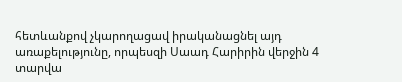հետևանքով չկարողացավ իրականացնել այդ առաքելությունը, որպեսզի Սաադ Հարիրին վերջին 4 տարվա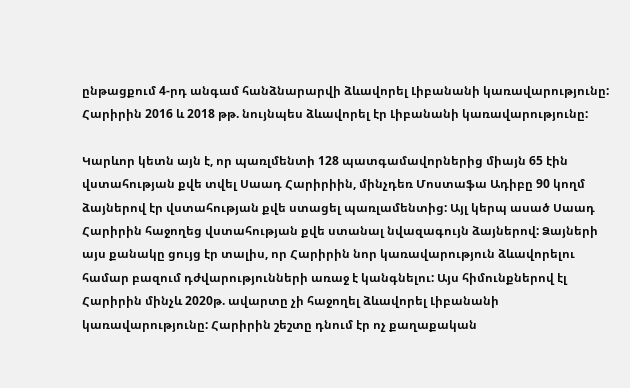ընթացքում 4-րդ անգամ հանձնարարվի ձևավորել Լիբանանի կառավարությունը: Հարիրին 2016 և 2018 թթ. նույնպես ձևավորել էր Լիբանանի կառավարությունը:

Կարևոր կետն այն է, որ պառլմենտի 128 պատգամավորներից միայն 65 էին վստահության քվե տվել Սաադ Հարիրիին, մինչդեռ Մոստաֆա Ադիբը 90 կողմ ձայներով էր վստահության քվե ստացել պառլամենտից: Այլ կերպ ասած Սաադ Հարիրին հաջողեց վստահության քվե ստանալ նվազագույն ձայներով: Ձայների այս քանակը ցույց էր տալիս, որ Հարիրին նոր կառավարություն ձևավորելու համար բազում դժվարությունների առաջ է կանգնելու: Այս հիմունքներով էլ Հարիրին մինչև 2020թ. ավարտը չի հաջողել ձևավորել Լիբանանի կառավարությունը: Հարիրին շեշտը դնում էր ոչ քաղաքական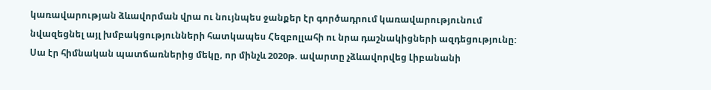կառավարության ձևավորման վրա ու նույնպես ջանքեր էր գործադրում կառավարությունում նվազեցնել այլ խմբակցությունների հատկապես Հեզբոլլահի ու նրա դաշնակիցների ազդեցությունը: Սա էր հիմնական պատճառներից մեկը, որ մինչև 2020թ. ավարտը չձևավորվեց Լիբանանի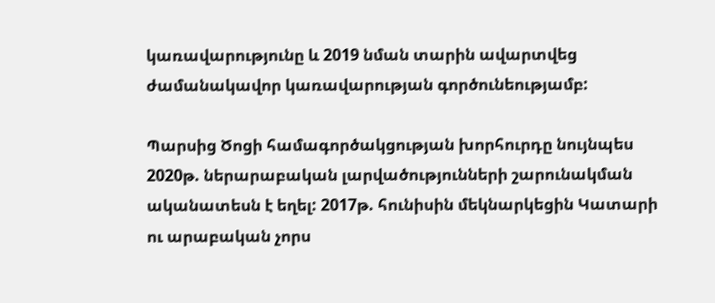կառավարությունը և 2019 նման տարին ավարտվեց ժամանակավոր կառավարության գործունեությամբ:

Պարսից Ծոցի համագործակցության խորհուրդը նույնպես 2020թ. ներարաբական լարվածությունների շարունակման ականատեսն է եղել: 2017թ. հունիսին մեկնարկեցին Կատարի ու արաբական չորս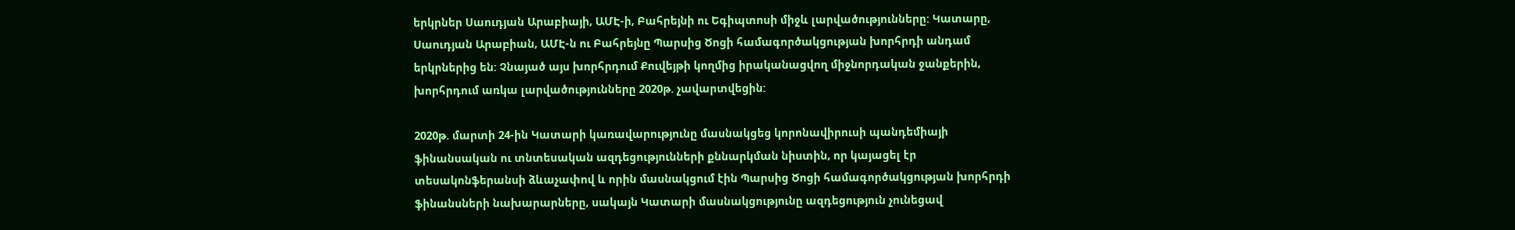երկրներ Սաուդյան Արաբիայի, ԱՄԷ-ի, Բահրեյնի ու Եգիպտոսի միջև լարվածությունները: Կատարը, Սաուդյան Արաբիան, ԱՄԷ-ն ու Բահրեյնը Պարսից Ծոցի համագործակցության խորհրդի անդամ երկրներից են: Չնայած այս խորհրդում Քուվեյթի կողմից իրականացվող միջնորդական ջանքերին, խորհրդում առկա լարվածությունները 2020թ. չավարտվեցին:

2020թ. մարտի 24-ին Կատարի կառավարությունը մասնակցեց կորոնավիրուսի պանդեմիայի ֆինանսական ու տնտեսական ազդեցությունների քննարկման նիստին, որ կայացել էր տեսակոնֆերանսի ձևաչափով և որին մասնակցում էին Պարսից Ծոցի համագործակցության խորհրդի ֆինանսների նախարարները, սակայն Կատարի մասնակցությունը ազդեցություն չունեցավ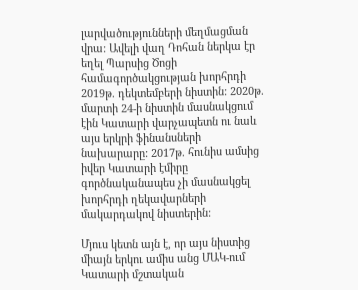լարվածությունների մեղմացման վրա: Ավելի վաղ Դոհան ներկա էր եղել Պարսից Ծոցի համագործակցության խորհրդի 2019թ. դեկտեմբերի նիստին: 2020թ. մարտի 24-ի նիստին մասնակցում էին Կատարի վարչապետն ու նաև այս երկրի ֆինանսների նախարարը: 2017թ. հունիս ամսից իվեր Կատարի էմիրը գործնականապես չի մասնակցել խորհրդի ղեկավարների մակարդակով նիստերին:

Մյուս կետն այն է, որ այս նիստից միայն երկու ամիս անց ՄԱԿ-ում Կատարի մշտական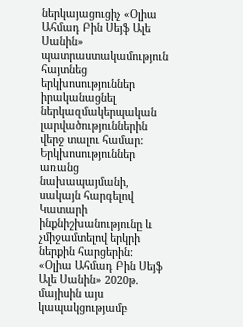ներկայացուցիչ «Օլիա Ահմադ Բին Սեյֆ Ալե Սանին» պատրաստակամություն հայտնեց երկխոսություններ իրականացնել ներկազմակերպական լարվածություններին վերջ տալու համար: Երկխոսություններ առանց նախապայմանի, սակայն հարգելով Կատարի ինքնիշխանությունը և չմիջամտելով երկրի ներքին հարցերին: «Օլիա Ահմադ Բին Սեյֆ Ալե Սանին» 2020թ. մայիսին այս կապակցությամբ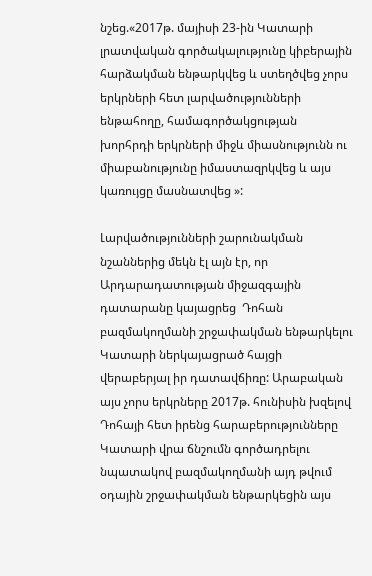նշեց.«2017թ. մայիսի 23-ին Կատարի լրատվական գործակալությունը կիբերային հարձակման ենթարկվեց և ստեղծվեց չորս երկրների հետ լարվածությունների ենթահողը, համագործակցության խորհրդի երկրների միջև միասնությունն ու միաբանությունը իմաստազրկվեց և այս կառույցը մասնատվեց »:

Լարվածությունների շարունակման նշաններից մեկն էլ այն էր, որ Արդարադատության միջազգային դատարանը կայացրեց  Դոհան բազմակողմանի շրջափակման ենթարկելու Կատարի ներկայացրած հայցի վերաբերյալ իր դատավճիռը: Արաբական այս չորս երկրները 2017թ. հունիսին խզելով Դոհայի հետ իրենց հարաբերությունները Կատարի վրա ճնշումն գործադրելու նպատակով բազմակողմանի այդ թվում օդային շրջափակման ենթարկեցին այս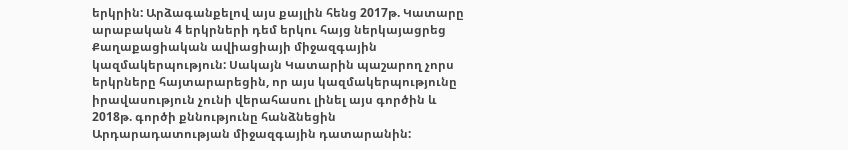երկրին: Արձագանքելով այս քայլին հենց 2017թ. Կատարը արաբական 4 երկրների դեմ երկու հայց ներկայացրեց Քաղաքացիական ավիացիայի միջազգային կազմակերպություն: Սակայն Կատարին պաշարող չորս երկրները հայտարարեցին, որ այս կազմակերպությունը իրավասություն չունի վերահասու լինել այս գործին և 2018թ. գործի քննությունը հանձնեցին Արդարադատության միջազգային դատարանին: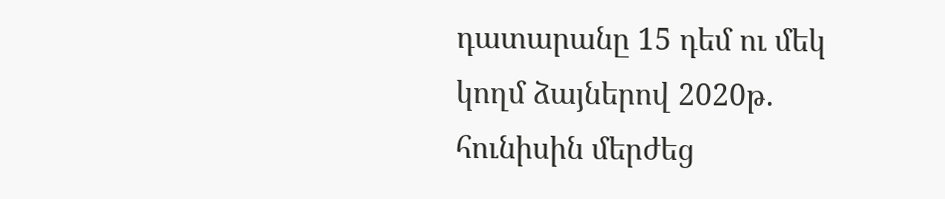դատարանը 15 դեմ ու մեկ կողմ ձայներով 2020թ. հունիսին մերժեց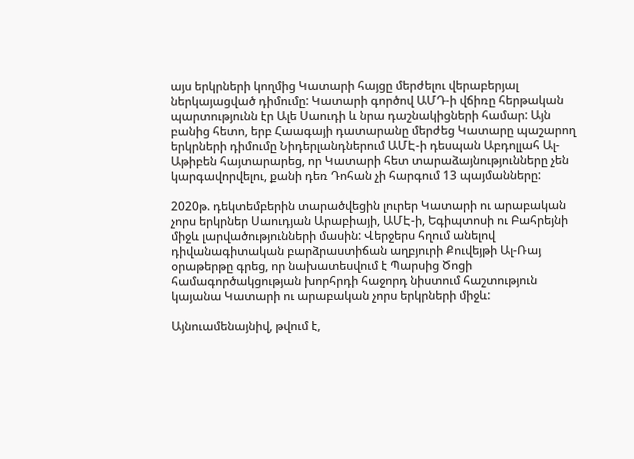այս երկրների կողմից Կատարի հայցը մերժելու վերաբերյալ ներկայացված դիմումը: Կատարի գործով ԱՄԴ-ի վճիռը հերթական պարտությունն էր Ալե Սաուդի և նրա դաշնակիցների համար: Այն բանից հետո, երբ Հաագայի դատարանը մերժեց Կատարը պաշարող երկրների դիմումը Նիդերլանդներում ԱՄԷ-ի դեսպան Աբդոլլահ Ալ-Աթիբեն հայտարարեց, որ Կատարի հետ տարաձայնությունները չեն կարգավորվելու, քանի դեռ Դոհան չի հարգում 13 պայմանները:

2020թ. դեկտեմբերին տարածվեցին լուրեր Կատարի ու արաբական չորս երկրներ Սաուդյան Արաբիայի, ԱՄԷ-ի, Եգիպտոսի ու Բահրեյնի միջև լարվածությունների մասին: Վերջերս հղում անելով դիվանագիտական բարձրաստիճան աղբյուրի Քուվեյթի Ալ-Ռայ օրաթերթը գրեց, որ նախատեսվում է Պարսից Ծոցի համագործակցության խորհրդի հաջորդ նիստում հաշտություն կայանա Կատարի ու արաբական չորս երկրների միջև:

Այնուամենայնիվ, թվում է,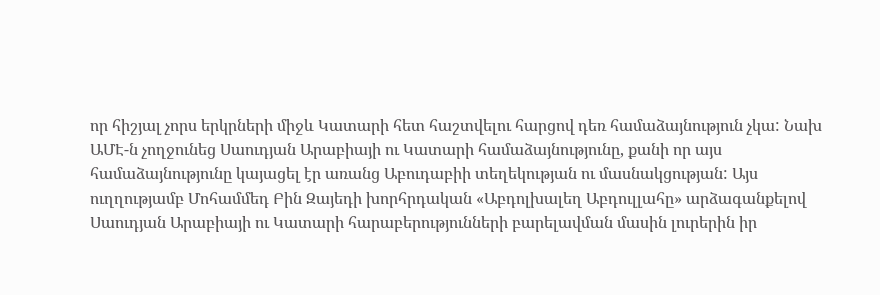որ հիշյալ չորս երկրների միջև Կատարի հետ հաշտվելու հարցով դեռ համաձայնություն չկա: Նախ ԱՄԷ-ն չողջունեց Սաուդյան Արաբիայի ու Կատարի համաձայնությունը, քանի որ այս համաձայնությունը կայացել էր առանց Աբուդաբիի տեղեկության ու մասնակցության: Այս ուղղությամբ Մոհամմեդ Բին Զայեդի խորհրդական «Աբդոլխալեղ Աբդուլլահը» արձագանքելով Սաուդյան Արաբիայի ու Կատարի հարաբերությունների բարելավման մասին լուրերին իր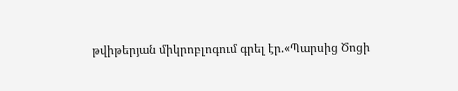թվիթերյան միկրոբլոգում գրել էր.«Պարսից Ծոցի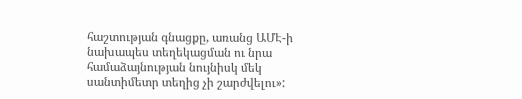հաշտության գնացքը, առանց ԱՄԷ-ի նախապես տեղեկացման ու նրա համաձայնության նույնիսկ մեկ սանտիմետր տեղից չի շարժվելու»: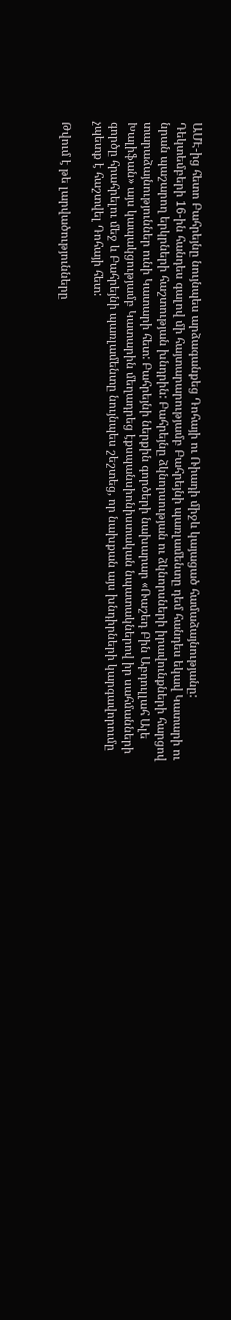ԱՄԷ-ից հետո Բահրեյնը նույնպես արձագանքեց Դոհայի ու Ռիադի միջև կայացած համաձայնությանը: Դեկտեմբերի 16-ին հանդես գալով մի հայտարարությամբ Բահրեյնի պառլամենտը դեմ հանդես եկավ Կատարի ու նրան պաշարող երկրների հաշտության խնդրին: Բահրեյնը ձկնորսության ու ձկնորսների իրավունքների հարցով տարաձայնություններ ունի Կատարի հետ: Բահրեյնի ներքին գործերի նախարար «Ռաշեդ Բին Աբդուլլահ Ալե Խալիֆան» այս կապակցությամբ Կատարին մեղադրեց էքսպանսիոնիստական նպատակներով իր սահմանների գործը հրահրելու մեջ և Բահրեյնի պառլամենտը նույնպես շեշտեց, որ նախքան այս խնդիրների կարգավորումը չպետք է հաշտվել Դոհայի հետ:

Թվում է թե լարվածությունները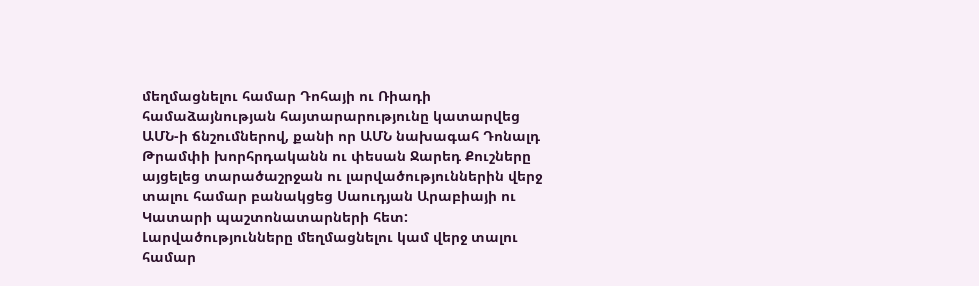մեղմացնելու համար Դոհայի ու Ռիադի համաձայնության հայտարարությունը կատարվեց ԱՄՆ-ի ճնշումներով, քանի որ ԱՄՆ նախագահ Դոնալդ Թրամփի խորհրդականն ու փեսան Ջարեդ Քուշները այցելեց տարածաշրջան ու լարվածություններին վերջ տալու համար բանակցեց Սաուդյան Արաբիայի ու Կատարի պաշտոնատարների հետ: Լարվածությունները մեղմացնելու կամ վերջ տալու համար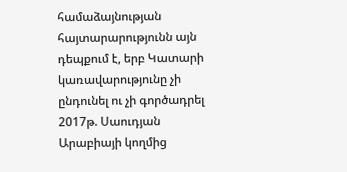համաձայնության հայտարարությունն այն դեպքում է, երբ Կատարի կառավարությունը չի ընդունել ու չի գործադրել 2017թ. Սաուդյան Արաբիայի կողմից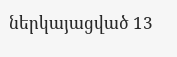ներկայացված 13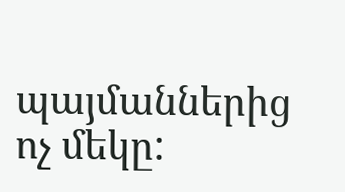պայմաններից ոչ մեկը: